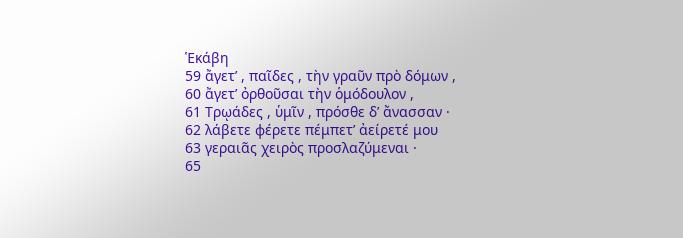Ἑκάβη
59 ἄγετ’ , παῖδες , τὴν γραῦν πρὸ δόμων ,
60 ἄγετ’ ὀρθοῦσαι τὴν ὁμόδουλον ,
61 Τρῳάδες , ὑμῖν , πρόσθε δ’ ἄνασσαν ·
62 λάβετε φέρετε πέμπετ’ ἀείρετέ μου
63 γεραιᾶς χειρὸς προσλαζύμεναι ·
65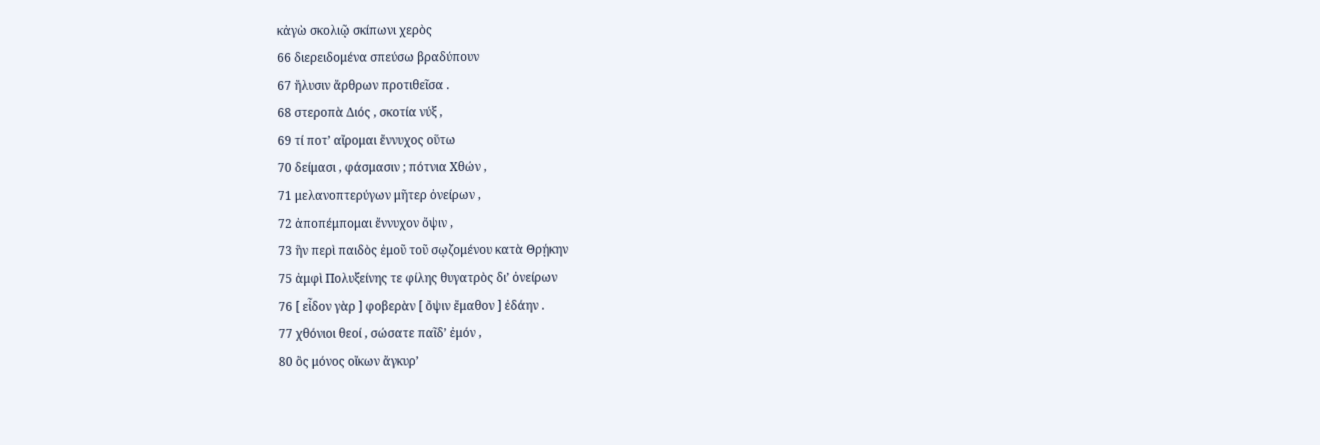κἀγὼ σκολιῷ σκίπωνι χερὸς
66 διερειδομένα σπεύσω βραδύπουν
67 ἤλυσιν ἄρθρων προτιθεῖσα .
68 στεροπὰ Διός , σκοτία νύξ ,
69 τί ποτ’ αἴρομαι ἔννυχος οὕτω
70 δείμασι , φάσμασιν ; πότνια Χθών ,
71 μελανοπτερύγων μῆτερ ὀνείρων ,
72 ἀποπέμπομαι ἔννυχον ὄψιν ,
73 ἣν περὶ παιδὸς ἐμοῦ τοῦ σῳζομένου κατὰ Θρῄκην
75 ἀμφὶ Πολυξείνης τε φίλης θυγατρὸς δι’ ὀνείρων
76 [ εἶδον γὰρ ] φοβερὰν [ ὄψιν ἔμαθον ] ἐδάην .
77 χθόνιοι θεοί , σώσατε παῖδ’ ἐμόν ,
80 ὃς μόνος οἴκων ἄγκυρ’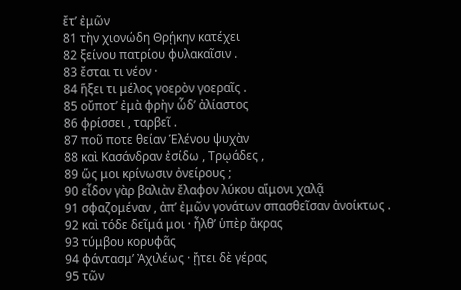ἔτ’ ἐμῶν
81 τὴν χιονώδη Θρῄκην κατέχει
82 ξείνου πατρίου φυλακαῖσιν .
83 ἔσται τι νέον ·
84 ἥξει τι μέλος γοερὸν γοεραῖς .
85 οὔποτ’ ἐμὰ φρὴν ὧδ’ ἀλίαστος
86 φρίσσει , ταρβεῖ .
87 ποῦ ποτε θείαν Ἑλένου ψυχὰν
88 καὶ Κασάνδραν ἐσίδω , Τρῳάδες ,
89 ὥς μοι κρίνωσιν ὀνείρους ;
90 εἶδον γὰρ βαλιὰν ἔλαφον λύκου αἵμονι χαλᾷ
91 σφαζομέναν , ἀπ’ ἐμῶν γονάτων σπασθεῖσαν ἀνοίκτως .
92 καὶ τόδε δεῖμά μοι · ἦλθ’ ὑπὲρ ἄκρας
93 τύμβου κορυφᾶς
94 φάντασμ’ Ἀχιλέως · ᾔτει δὲ γέρας
95 τῶν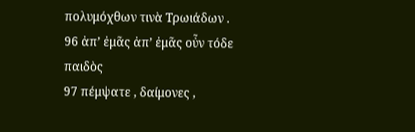πολυμόχθων τινὰ Τρωιάδων .
96 ἀπ’ ἐμᾶς ἀπ’ ἐμᾶς οὖν τόδε παιδὸς
97 πέμψατε , δαίμονες ,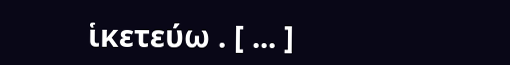ἱκετεύω . [ ... ]